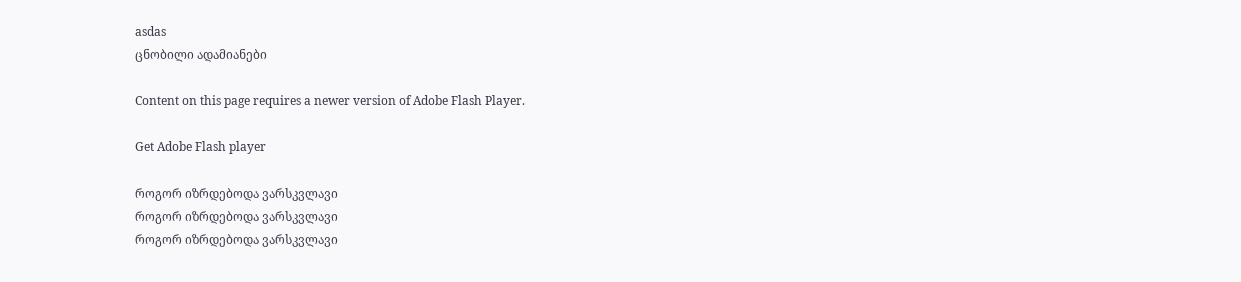asdas
ცნობილი ადამიანები

Content on this page requires a newer version of Adobe Flash Player.

Get Adobe Flash player

როგორ იზრდებოდა ვარსკვლავი
როგორ იზრდებოდა ვარსკვლავი
როგორ იზრდებოდა ვარსკვლავი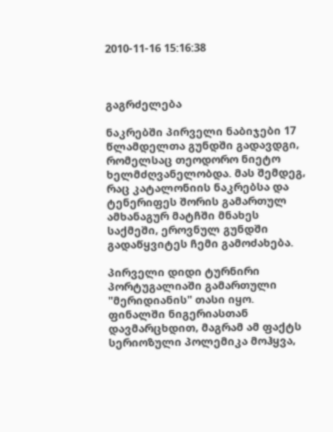2010-11-16 15:16:38



გაგრძელება

ნაკრებში პირველი ნაბიჯები 17 წლამდელთა გუნდში გადავდგი, რომელსაც თეოდორო ნიეტო ხელმძღვანელობდა. მას შემდეგ, რაც კატალონიის ნაკრებსა და ტენერიფეს შორის გამართულ ამხანაგურ მატჩში მნახეს საქმეში, ეროვნულ გუნდში გადაწყვიტეს ჩემი გამოძახება.

პირველი დიდი ტურნირი პორტუგალიაში გამართული "მერიდიანის" თასი იყო. ფინალში ნიგერიასთან დავმარცხდით, მაგრამ ამ ფაქტს სერიოზული პოლემიკა მოჰყვა,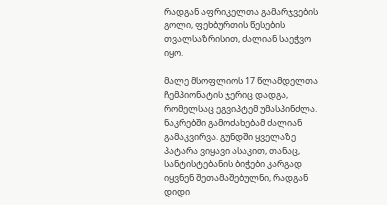რადგან აფრიკელთა გამარჯვების გოლი, ფეხბურთის წესების თვალსაზრისით, ძალიან საეჭვო იყო.

მალე მსოფლიოს 17 წლამდელთა ჩემპიონატის ჯერიც დადგა, რომელსაც ეგვიპტემ უმასპინძლა. ნაკრებში გამოძახებამ ძალიან გამაკვირვა. გუნდში ყველაზე პატარა ვიყავი ასაკით, თანაც, სანტისტებანის ბიჭები კარგად იყვნენ შეთამაშებულნი, რადგან დიდი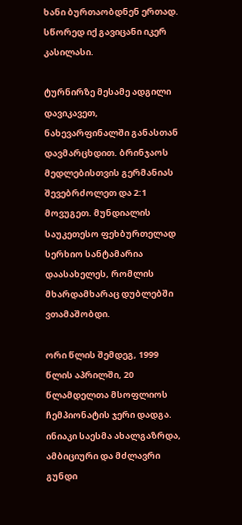ხანი ბურთაობდნენ ერთად. სწორედ იქ გავიცანი იკერ კასილასი.

ტურნირზე მესამე ადგილი დავიკავეთ, ნახევარფინალში განასთან დავმარცხდით. ბრინჯაოს მედლებისთვის გერმანიას შევებრძოლეთ და 2:1 მოვუგეთ. მუნდიალის საუკეთესო ფეხბურთელად სერხიო სანტამარია დაასახელეს, რომლის მხარდამხარაც დუბლებში ვთამაშობდი.

ორი წლის შემდეგ, 1999 წლის აპრილში, 20 წლამდელთა მსოფლიოს ჩემპიონატის ჯერი დადგა. ინიაკი საესმა ახალგაზრდა, ამბიციური და მძლავრი გუნდი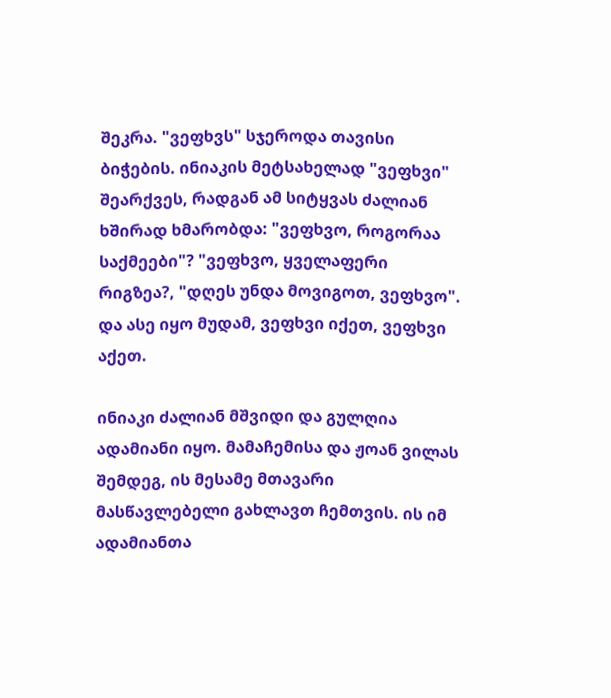შეკრა. "ვეფხვს" სჯეროდა თავისი ბიჭების. ინიაკის მეტსახელად "ვეფხვი" შეარქვეს, რადგან ამ სიტყვას ძალიან ხშირად ხმარობდა: "ვეფხვო, როგორაა საქმეები"? "ვეფხვო, ყველაფერი რიგზეა?, "დღეს უნდა მოვიგოთ, ვეფხვო". და ასე იყო მუდამ, ვეფხვი იქეთ, ვეფხვი აქეთ.

ინიაკი ძალიან მშვიდი და გულღია ადამიანი იყო. მამაჩემისა და ჟოან ვილას შემდეგ, ის მესამე მთავარი მასწავლებელი გახლავთ ჩემთვის. ის იმ ადამიანთა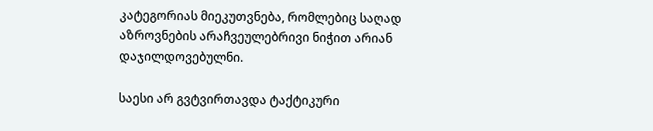კატეგორიას მიეკუთვნება, რომლებიც საღად აზროვნების არაჩვეულებრივი ნიჭით არიან დაჯილდოვებულნი.

საესი არ გვტვირთავდა ტაქტიკური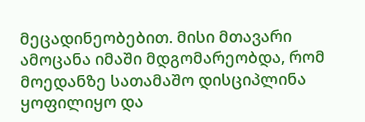მეცადინეობებით. მისი მთავარი ამოცანა იმაში მდგომარეობდა, რომ მოედანზე სათამაშო დისციპლინა ყოფილიყო და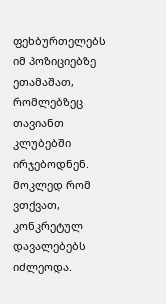ფეხბურთელებს იმ პოზიციებზე ეთამაშათ, რომლებზეც თავიანთ კლუბებში ირჯებოდნენ. მოკლედ რომ ვთქვათ, კონკრეტულ დავალებებს იძლეოდა.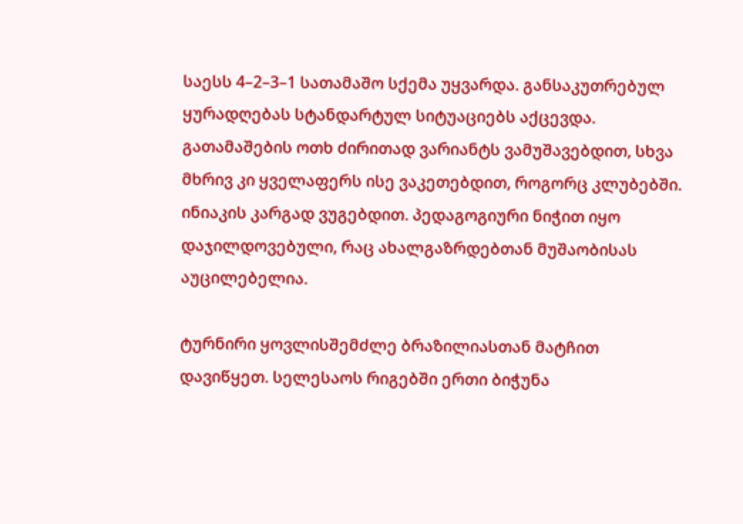საესს 4–2–3–1 სათამაშო სქემა უყვარდა. განსაკუთრებულ ყურადღებას სტანდარტულ სიტუაციებს აქცევდა. გათამაშების ოთხ ძირითად ვარიანტს ვამუშავებდით, სხვა მხრივ კი ყველაფერს ისე ვაკეთებდით, როგორც კლუბებში. ინიაკის კარგად ვუგებდით. პედაგოგიური ნიჭით იყო დაჯილდოვებული, რაც ახალგაზრდებთან მუშაობისას აუცილებელია.

ტურნირი ყოვლისშემძლე ბრაზილიასთან მატჩით დავიწყეთ. სელესაოს რიგებში ერთი ბიჭუნა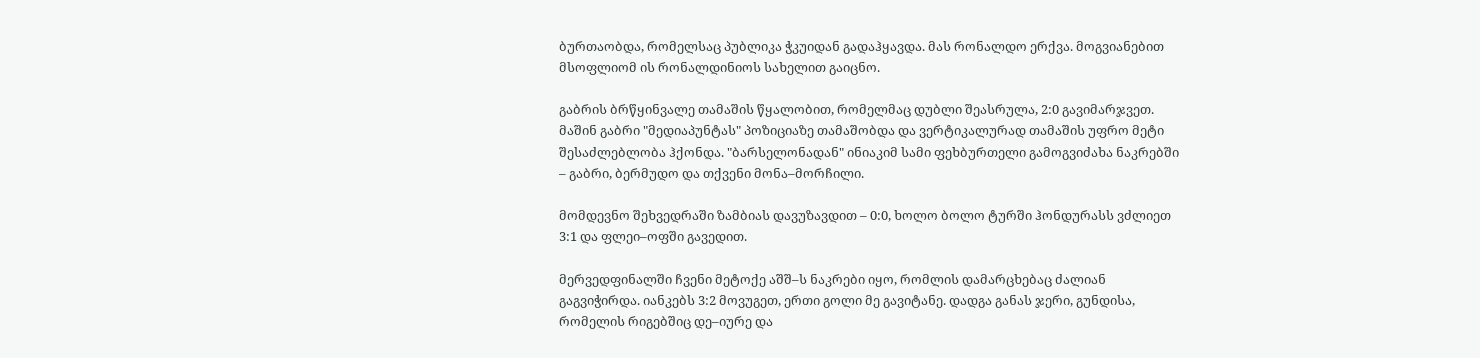ბურთაობდა, რომელსაც პუბლიკა ჭკუიდან გადაჰყავდა. მას რონალდო ერქვა. მოგვიანებით მსოფლიომ ის რონალდინიოს სახელით გაიცნო.

გაბრის ბრწყინვალე თამაშის წყალობით, რომელმაც დუბლი შეასრულა, 2:0 გავიმარჯვეთ. მაშინ გაბრი "მედიაპუნტას" პოზიციაზე თამაშობდა და ვერტიკალურად თამაშის უფრო მეტი შესაძლებლობა ჰქონდა. "ბარსელონადან" ინიაკიმ სამი ფეხბურთელი გამოგვიძახა ნაკრებში – გაბრი, ბერმუდო და თქვენი მონა–მორჩილი.

მომდევნო შეხვედრაში ზამბიას დავუზავდით – 0:0, ხოლო ბოლო ტურში ჰონდურასს ვძლიეთ 3:1 და ფლეი–ოფში გავედით.

მერვედფინალში ჩვენი მეტოქე აშშ–ს ნაკრები იყო, რომლის დამარცხებაც ძალიან გაგვიჭირდა. იანკებს 3:2 მოვუგეთ, ერთი გოლი მე გავიტანე. დადგა განას ჯერი, გუნდისა, რომელის რიგებშიც დე–იურე და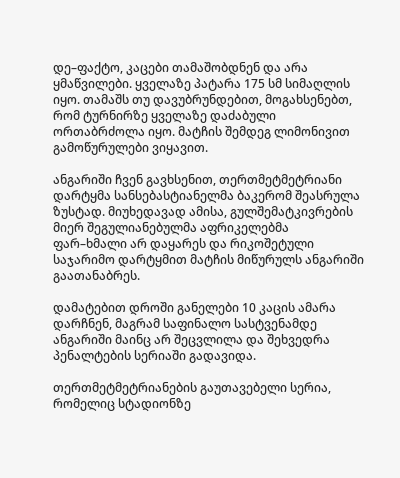დე–ფაქტო, კაცები თამაშობდნენ და არა ყმაწვილები. ყველაზე პატარა 175 სმ სიმაღლის იყო. თამაშს თუ დავუბრუნდებით, მოგახსენებთ, რომ ტურნირზე ყველაზე დაძაბული ორთაბრძოლა იყო. მატჩის შემდეგ ლიმონივით გამოწურულები ვიყავით.

ანგარიში ჩვენ გავხსენით, თერთმეტმეტრიანი დარტყმა სანსებასტიანელმა ბაკერომ შეასრულა ზუსტად. მიუხედავად ამისა, გულშემატკივრების მიერ შეგულიანებულმა აფრიკელებმა ფარ–ხმალი არ დაყარეს და რიკოშეტული საჯარიმო დარტყმით მატჩის მიწურულს ანგარიში გაათანაბრეს.

დამატებით დროში განელები 10 კაცის ამარა დარჩნენ, მაგრამ საფინალო სასტვენამდე ანგარიში მაინც არ შეცვლილა და შეხვედრა პენალტების სერიაში გადავიდა.

თერთმეტმეტრიანების გაუთავებელი სერია, რომელიც სტადიონზე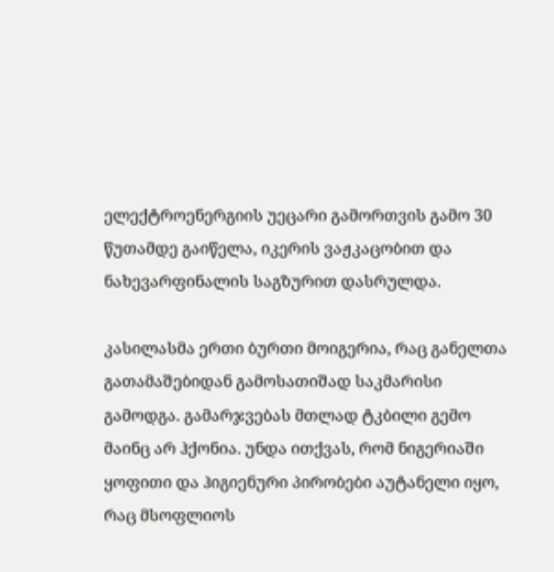ელექტროენერგიის უეცარი გამორთვის გამო 30 წუთამდე გაიწელა, იკერის ვაჟკაცობით და ნახევარფინალის საგზურით დასრულდა.

კასილასმა ერთი ბურთი მოიგერია, რაც განელთა გათამაშებიდან გამოსათიშად საკმარისი გამოდგა. გამარჯვებას მთლად ტკბილი გემო მაინც არ ჰქონია. უნდა ითქვას, რომ ნიგერიაში ყოფითი და ჰიგიენური პირობები აუტანელი იყო, რაც მსოფლიოს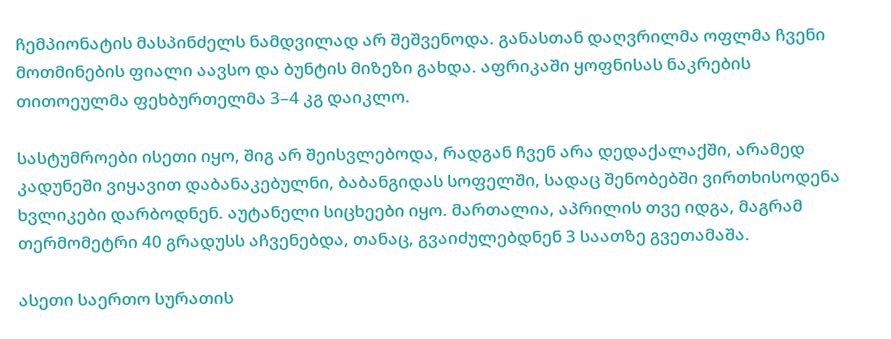ჩემპიონატის მასპინძელს ნამდვილად არ შეშვენოდა. განასთან დაღვრილმა ოფლმა ჩვენი მოთმინების ფიალი აავსო და ბუნტის მიზეზი გახდა. აფრიკაში ყოფნისას ნაკრების თითოეულმა ფეხბურთელმა 3–4 კგ დაიკლო.

სასტუმროები ისეთი იყო, შიგ არ შეისვლებოდა, რადგან ჩვენ არა დედაქალაქში, არამედ კადუნეში ვიყავით დაბანაკებულნი, ბაბანგიდას სოფელში, სადაც შენობებში ვირთხისოდენა ხვლიკები დარბოდნენ. აუტანელი სიცხეები იყო. მართალია, აპრილის თვე იდგა, მაგრამ თერმომეტრი 40 გრადუსს აჩვენებდა, თანაც, გვაიძულებდნენ 3 საათზე გვეთამაშა.

ასეთი საერთო სურათის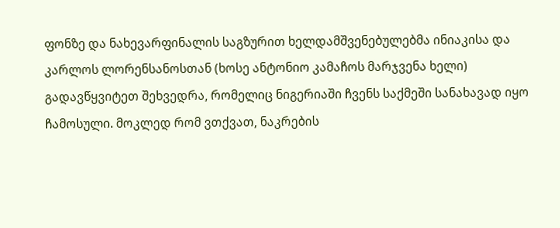ფონზე და ნახევარფინალის საგზურით ხელდამშვენებულებმა ინიაკისა და კარლოს ლორენსანოსთან (ხოსე ანტონიო კამაჩოს მარჯვენა ხელი) გადავწყვიტეთ შეხვედრა, რომელიც ნიგერიაში ჩვენს საქმეში სანახავად იყო ჩამოსული. მოკლედ რომ ვთქვათ, ნაკრების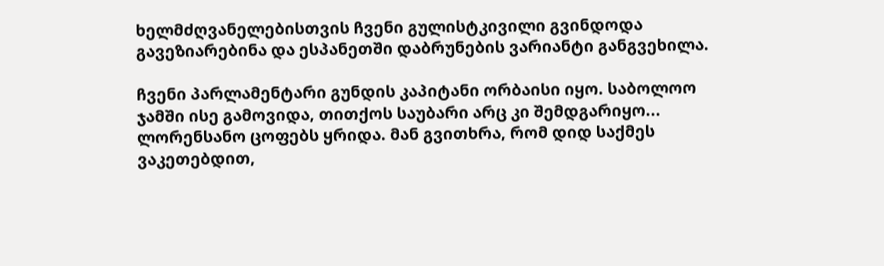ხელმძღვანელებისთვის ჩვენი გულისტკივილი გვინდოდა გავეზიარებინა და ესპანეთში დაბრუნების ვარიანტი განგვეხილა.

ჩვენი პარლამენტარი გუნდის კაპიტანი ორბაისი იყო. საბოლოო ჯამში ისე გამოვიდა, თითქოს საუბარი არც კი შემდგარიყო... ლორენსანო ცოფებს ყრიდა. მან გვითხრა, რომ დიდ საქმეს ვაკეთებდით,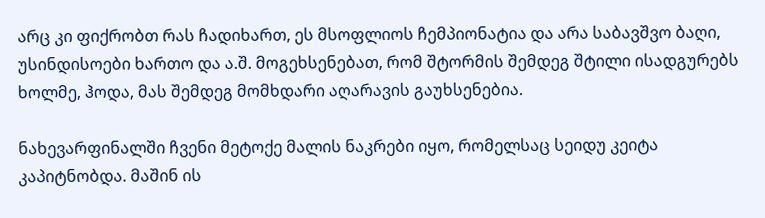არც კი ფიქრობთ რას ჩადიხართ, ეს მსოფლიოს ჩემპიონატია და არა საბავშვო ბაღი, უსინდისოები ხართო და ა.შ. მოგეხსენებათ, რომ შტორმის შემდეგ შტილი ისადგურებს ხოლმე, ჰოდა, მას შემდეგ მომხდარი აღარავის გაუხსენებია.

ნახევარფინალში ჩვენი მეტოქე მალის ნაკრები იყო, რომელსაც სეიდუ კეიტა კაპიტნობდა. მაშინ ის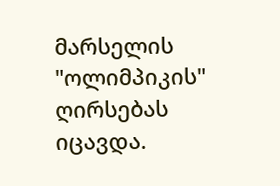მარსელის "ოლიმპიკის" ღირსებას იცავდა.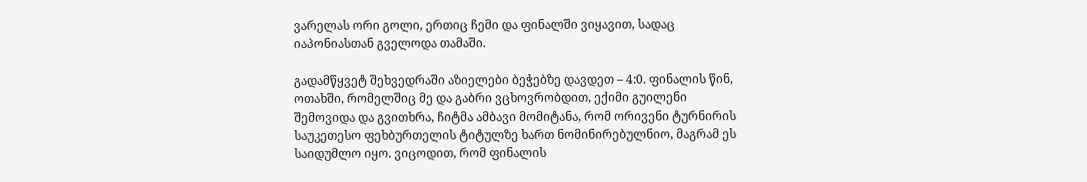ვარელას ორი გოლი, ერთიც ჩემი და ფინალში ვიყავით, სადაც იაპონიასთან გველოდა თამაში.

გადამწყვეტ შეხვედრაში აზიელები ბეჭებზე დავდეთ – 4:0. ფინალის წინ, ოთახში, რომელშიც მე და გაბრი ვცხოვრობდით, ექიმი გუილენი შემოვიდა და გვითხრა, ჩიტმა ამბავი მომიტანა, რომ ორივენი ტურნირის საუკეთესო ფეხბურთელის ტიტულზე ხართ ნომინირებულნიო, მაგრამ ეს საიდუმლო იყო. ვიცოდით, რომ ფინალის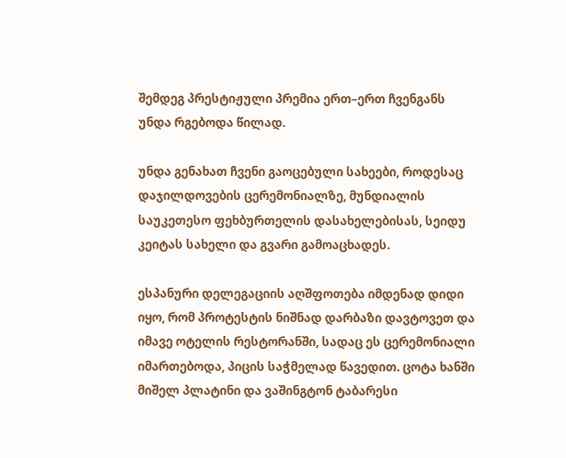შემდეგ პრესტიჟული პრემია ერთ–ერთ ჩვენგანს უნდა რგებოდა წილად.

უნდა გენახათ ჩვენი გაოცებული სახეები, როდესაც დაჯილდოვების ცერემონიალზე, მუნდიალის საუკეთესო ფეხბურთელის დასახელებისას, სეიდუ კეიტას სახელი და გვარი გამოაცხადეს.

ესპანური დელეგაციის აღშფოთება იმდენად დიდი იყო, რომ პროტესტის ნიშნად დარბაზი დავტოვეთ და იმავე ოტელის რესტორანში, სადაც ეს ცერემონიალი იმართებოდა, პიცის საჭმელად წავედით. ცოტა ხანში მიშელ პლატინი და ვაშინგტონ ტაბარესი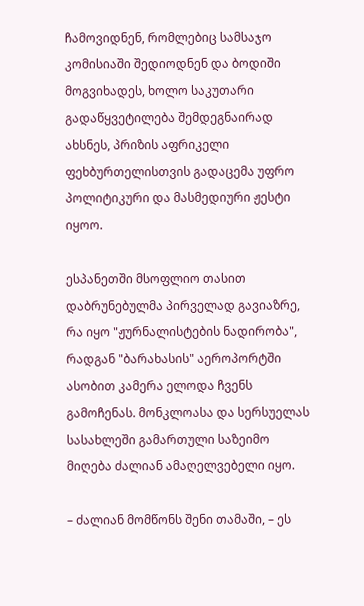ჩამოვიდნენ, რომლებიც სამსაჯო კომისიაში შედიოდნენ და ბოდიში მოგვიხადეს, ხოლო საკუთარი გადაწყვეტილება შემდეგნაირად ახსნეს, პრიზის აფრიკელი ფეხბურთელისთვის გადაცემა უფრო პოლიტიკური და მასმედიური ჟესტი იყოო.

ესპანეთში მსოფლიო თასით დაბრუნებულმა პირველად გავიაზრე, რა იყო "ჟურნალისტების ნადირობა", რადგან "ბარახასის" აეროპორტში ასობით კამერა ელოდა ჩვენს გამოჩენას. მონკლოასა და სერსუელას სასახლეში გამართული საზეიმო მიღება ძალიან ამაღელვებელი იყო.

– ძალიან მომწონს შენი თამაში, – ეს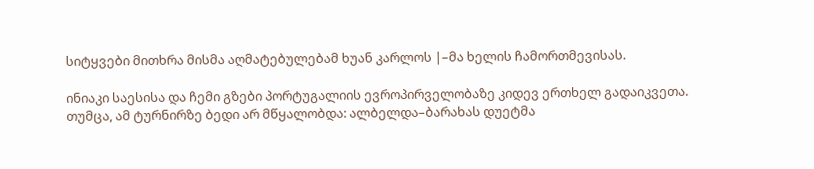სიტყვები მითხრა მისმა აღმატებულებამ ხუან კარლოს |–მა ხელის ჩამორთმევისას.

ინიაკი საესისა და ჩემი გზები პორტუგალიის ევროპირველობაზე კიდევ ერთხელ გადაიკვეთა. თუმცა, ამ ტურნირზე ბედი არ მწყალობდა: ალბელდა–ბარახას დუეტმა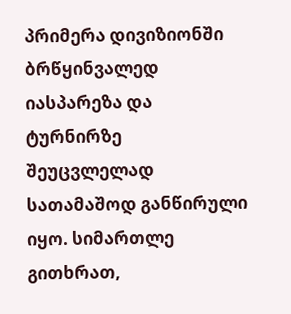პრიმერა დივიზიონში ბრწყინვალედ იასპარეზა და ტურნირზე შეუცვლელად სათამაშოდ განწირული იყო. სიმართლე გითხრათ,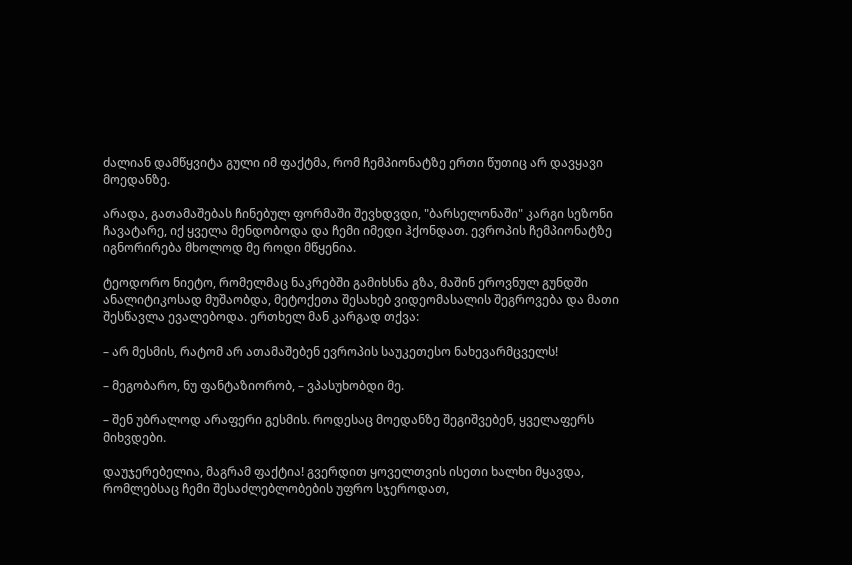ძალიან დამწყვიტა გული იმ ფაქტმა, რომ ჩემპიონატზე ერთი წუთიც არ დავყავი მოედანზე.

არადა, გათამაშებას ჩინებულ ფორმაში შევხდვდი, "ბარსელონაში" კარგი სეზონი ჩავატარე, იქ ყველა მენდობოდა და ჩემი იმედი ჰქონდათ. ევროპის ჩემპიონატზე იგნორირება მხოლოდ მე როდი მწყენია.

ტეოდორო ნიეტო, რომელმაც ნაკრებში გამიხსნა გზა, მაშინ ეროვნულ გუნდში ანალიტიკოსად მუშაობდა, მეტოქეთა შესახებ ვიდეომასალის შეგროვება და მათი შესწავლა ევალებოდა. ერთხელ მან კარგად თქვა:

– არ მესმის, რატომ არ ათამაშებენ ევროპის საუკეთესო ნახევარმცველს!

– მეგობარო, ნუ ფანტაზიორობ, – ვპასუხობდი მე.

– შენ უბრალოდ არაფერი გესმის. როდესაც მოედანზე შეგიშვებენ, ყველაფერს მიხვდები.

დაუჯერებელია, მაგრამ ფაქტია! გვერდით ყოველთვის ისეთი ხალხი მყავდა, რომლებსაც ჩემი შესაძლებლობების უფრო სჯეროდათ,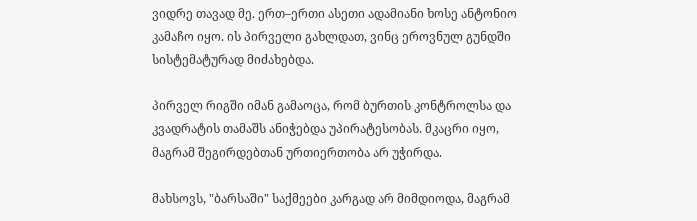ვიდრე თავად მე. ერთ–ერთი ასეთი ადამიანი ხოსე ანტონიო კამაჩო იყო. ის პირველი გახლდათ, ვინც ეროვნულ გუნდში სისტემატურად მიძახებდა.

პირველ რიგში იმან გამაოცა, რომ ბურთის კონტროლსა და კვადრატის თამაშს ანიჭებდა უპირატესობას. მკაცრი იყო, მაგრამ შეგირდებთან ურთიერთობა არ უჭირდა.

მახსოვს, "ბარსაში" საქმეები კარგად არ მიმდიოდა, მაგრამ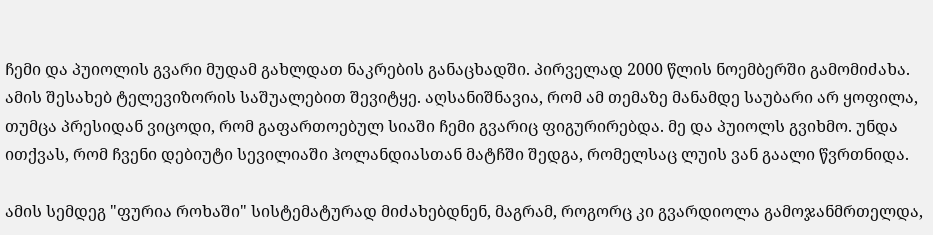ჩემი და პუიოლის გვარი მუდამ გახლდათ ნაკრების განაცხადში. პირველად 2000 წლის ნოემბერში გამომიძახა. ამის შესახებ ტელევიზორის საშუალებით შევიტყე. აღსანიშნავია, რომ ამ თემაზე მანამდე საუბარი არ ყოფილა, თუმცა პრესიდან ვიცოდი, რომ გაფართოებულ სიაში ჩემი გვარიც ფიგურირებდა. მე და პუიოლს გვიხმო. უნდა ითქვას, რომ ჩვენი დებიუტი სევილიაში ჰოლანდიასთან მატჩში შედგა, რომელსაც ლუის ვან გაალი წვრთნიდა.

ამის სემდეგ "ფურია როხაში" სისტემატურად მიძახებდნენ, მაგრამ, როგორც კი გვარდიოლა გამოჯანმრთელდა,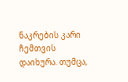ნაკრების კარი ჩემთვის დაიხურა. თუმცა,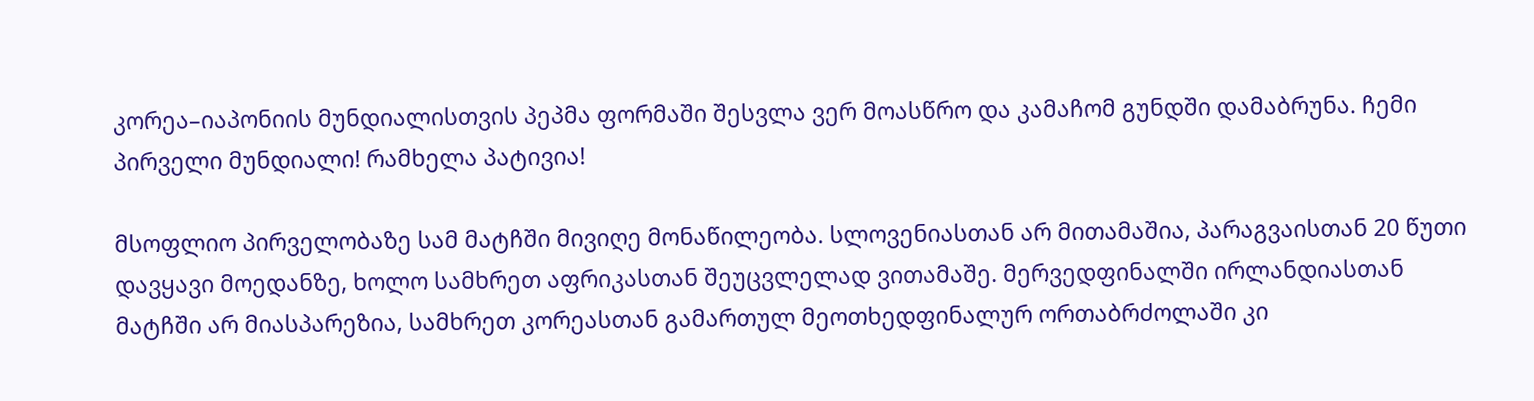კორეა–იაპონიის მუნდიალისთვის პეპმა ფორმაში შესვლა ვერ მოასწრო და კამაჩომ გუნდში დამაბრუნა. ჩემი პირველი მუნდიალი! რამხელა პატივია!

მსოფლიო პირველობაზე სამ მატჩში მივიღე მონაწილეობა. სლოვენიასთან არ მითამაშია, პარაგვაისთან 20 წუთი დავყავი მოედანზე, ხოლო სამხრეთ აფრიკასთან შეუცვლელად ვითამაშე. მერვედფინალში ირლანდიასთან მატჩში არ მიასპარეზია, სამხრეთ კორეასთან გამართულ მეოთხედფინალურ ორთაბრძოლაში კი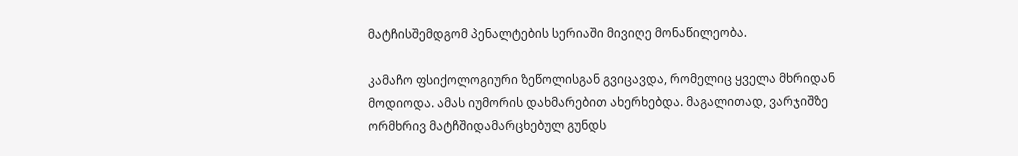მატჩისშემდგომ პენალტების სერიაში მივიღე მონაწილეობა.

კამაჩო ფსიქოლოგიური ზეწოლისგან გვიცავდა, რომელიც ყველა მხრიდან მოდიოდა. ამას იუმორის დახმარებით ახერხებდა. მაგალითად, ვარჯიშზე ორმხრივ მატჩშიდამარცხებულ გუნდს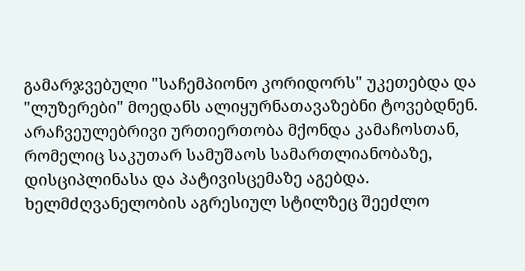გამარჯვებული "საჩემპიონო კორიდორს" უკეთებდა და "ლუზერები" მოედანს ალიყურნათავაზებნი ტოვებდნენ. არაჩვეულებრივი ურთიერთობა მქონდა კამაჩოსთან, რომელიც საკუთარ სამუშაოს სამართლიანობაზე, დისციპლინასა და პატივისცემაზე აგებდა. ხელმძღვანელობის აგრესიულ სტილზეც შეეძლო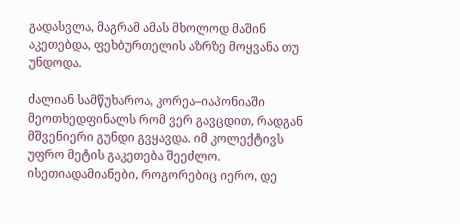გადასვლა, მაგრამ ამას მხოლოდ მაშინ აკეთებდა, ფეხბურთელის აზრზე მოყვანა თუ უნდოდა.

ძალიან სამწუხაროა, კორეა–იაპონიაში მეოთხედფინალს რომ ვერ გავცდით, რადგან მშვენიერი გუნდი გვყავდა. იმ კოლექტივს უფრო მეტის გაკეთება შეეძლო. ისეთიადამიანები, როგორებიც იერო, დე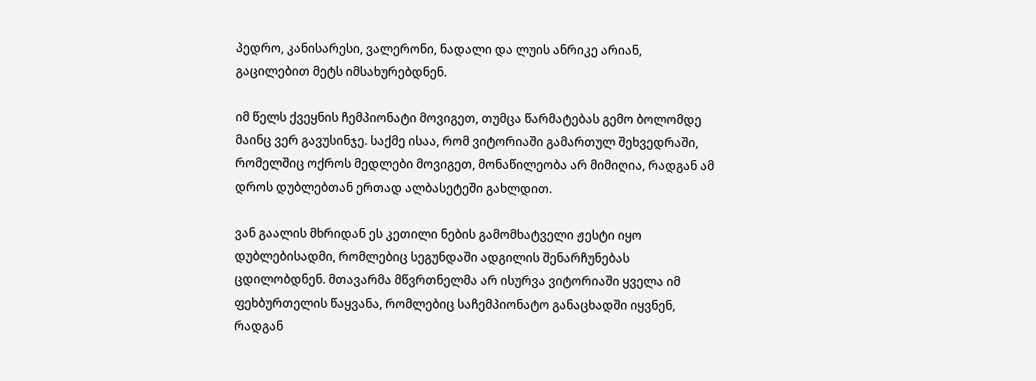პედრო, კანისარესი, ვალერონი, ნადალი და ლუის ანრიკე არიან, გაცილებით მეტს იმსახურებდნენ.

იმ წელს ქვეყნის ჩემპიონატი მოვიგეთ, თუმცა წარმატებას გემო ბოლომდე მაინც ვერ გავუსინჯე. საქმე ისაა, რომ ვიტორიაში გამართულ შეხვედრაში, რომელშიც ოქროს მედლები მოვიგეთ, მონაწილეობა არ მიმიღია, რადგან ამ დროს დუბლებთან ერთად ალბასეტეში გახლდით.

ვან გაალის მხრიდან ეს კეთილი ნების გამომხატველი ჟესტი იყო დუბლებისადმი, რომლებიც სეგუნდაში ადგილის შენარჩუნებას ცდილობდნენ. მთავარმა მწვრთნელმა არ ისურვა ვიტორიაში ყველა იმ ფეხბურთელის წაყვანა, რომლებიც საჩემპიონატო განაცხადში იყვნენ, რადგან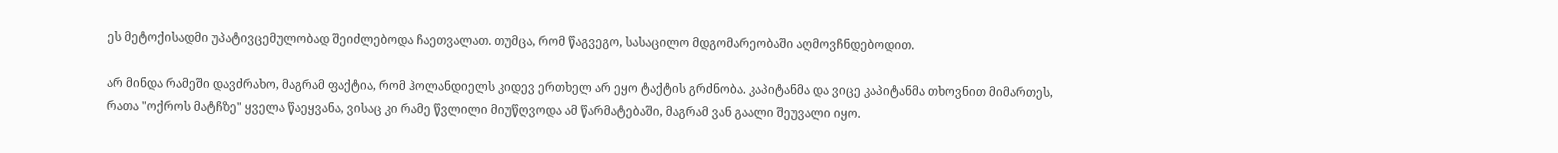ეს მეტოქისადმი უპატივცემულობად შეიძლებოდა ჩაეთვალათ. თუმცა, რომ წაგვეგო, სასაცილო მდგომარეობაში აღმოვჩნდებოდით.

არ მინდა რამეში დავძრახო, მაგრამ ფაქტია, რომ ჰოლანდიელს კიდევ ერთხელ არ ეყო ტაქტის გრძნობა. კაპიტანმა და ვიცე კაპიტანმა თხოვნით მიმართეს, რათა "ოქროს მატჩზე" ყველა წაეყვანა, ვისაც კი რამე წვლილი მიუწღვოდა ამ წარმატებაში, მაგრამ ვან გაალი შეუვალი იყო.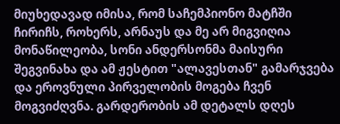მიუხედავად იმისა, რომ საჩემპიონო მატჩში ჩირიჩს, როხერს, არნაუს და მე არ მიგვიღია მონაწილეობა, სონი ანდერსონმა მაისური შეგვინახა და ამ ჟესტით "ალავესთან" გამარჯვება და ეროვნული პირველობის მოგება ჩვენ მოგვიძღვნა. გარდერობის ამ დეტალს დღეს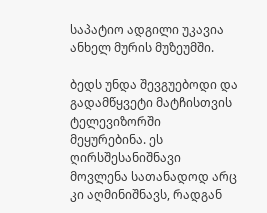საპატიო ადგილი უკავია ანხელ მურის მუზეუმში.

ბედს უნდა შევგუებოდი და გადამწყვეტი მატჩისთვის ტელევიზორში მეყურებინა. ეს ღირსშესანიშნავი მოვლენა სათანადოდ არც კი აღმინიშნავს, რადგან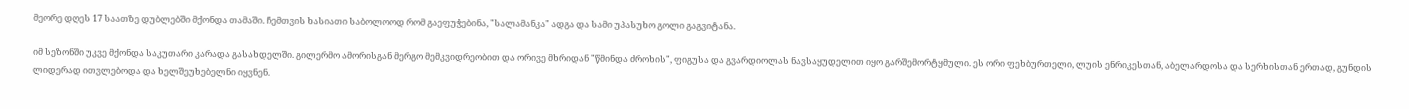მეორე დღეს 17 საათზე დუბლებში მქონდა თამაში. ჩემთვის ხასიათი საბოლოოდ რომ გაეფუჭებინა, "სალამანკა" ადგა და სამი უპასუხო გოლი გაგვიტანა.

იმ სეზონში უკვე მქონდა საკუთარი კარადა გასახდელში. გილერმო ამორისგან მერგო მემკვიდრეობით და ორივე მხრიდან "წმინდა ძროხის", ფიგუსა და გვარდიოლას ნავსაყუდელით იყო გარშემორტყმული. ეს ორი ფეხბურთელი, ლუის ენრიკესთან, აბელარდოსა და სერხისთან ერთად, გუნდის ლიდერად ითვლებოდა და ხელშეუხებელნი იყვნენ.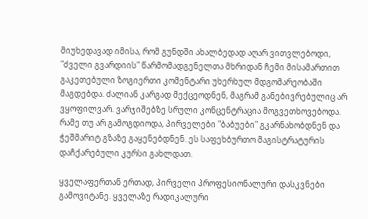მიუხედავად იმისა, რომ გუნდში ახალბედად აღარ ვითვლებოდი, "ძველი გვარდიის" წარმომადგენელთა მხრიდან ჩემი მისამართით გაკეთებული ზოგიერთი კომენტარი უხერხულ მდგომარეობაში მაგდებდა. ძალიან კარგად მექცეოდნენ, მაგრამ განებივრებულიც არ ვყოფილვარ. ვარჯიშებზე სრული კონცენტრაცია მოგვეთხოვებოდა. რამე თუ არ გამოგდიოდა, პირველები "ბაბუები" გკარნახობდნენ და ჭეშმარიტ გზაზე გაყენებდნენ. ეს საფეხბურთო მაგისტრატურის დაჩქარებული კურსი გახლდათ.

ყველაფერთან ერთად, პირველი პროფესიონალური დასკვნები გამოვიტანე. ყველაზე რადიკალური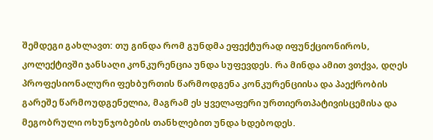შემდეგი გახლავთ: თუ გინდა რომ გუნდმა ეფექტურად იფუნქციონიროს, კოლექტივში ჯანსაღი კონკურენცია უნდა სუფევდეს. რა მინდა ამით ვთქვა, დღეს პროფესიონალური ფეხბურთის წარმოდგენა კონკურენციისა და პაექრობის გარეშე წარმოუდგენელია, მაგრამ ეს ყველაფერი ურთიერთპატივისცემისა და მეგობრული ოხუნჯობების თანხლებით უნდა ხდებოდეს.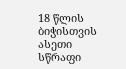18 წლის ბიჭისთვის ასეთი სწრაფი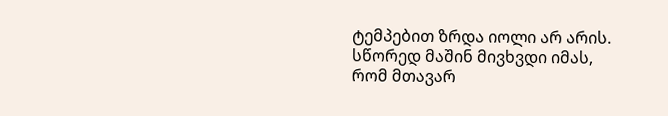ტემპებით ზრდა იოლი არ არის. სწორედ მაშინ მივხვდი იმას, რომ მთავარ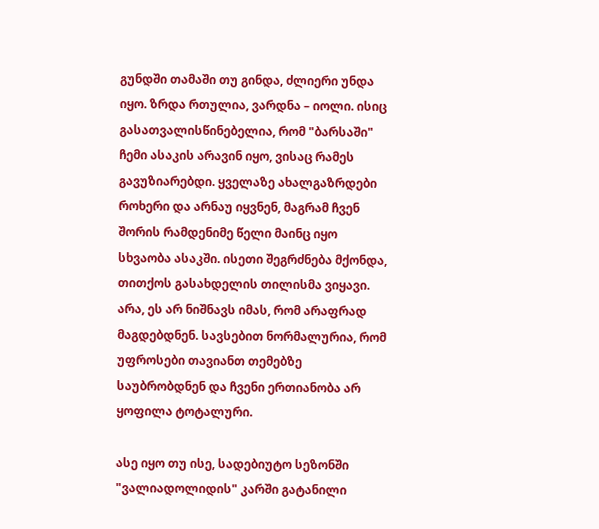გუნდში თამაში თუ გინდა, ძლიერი უნდა იყო. ზრდა რთულია, ვარდნა – იოლი. ისიც გასათვალისწინებელია, რომ "ბარსაში" ჩემი ასაკის არავინ იყო, ვისაც რამეს გავუზიარებდი. ყველაზე ახალგაზრდები როხერი და არნაუ იყვნენ, მაგრამ ჩვენ შორის რამდენიმე წელი მაინც იყო სხვაობა ასაკში. ისეთი შეგრძნება მქონდა, თითქოს გასახდელის თილისმა ვიყავი. არა, ეს არ ნიშნავს იმას, რომ არაფრად მაგდებდნენ. სავსებით ნორმალურია, რომ უფროსები თავიანთ თემებზე საუბრობდნენ და ჩვენი ერთიანობა არ ყოფილა ტოტალური.

ასე იყო თუ ისე, სადებიუტო სეზონში "ვალიადოლიდის" კარში გატანილი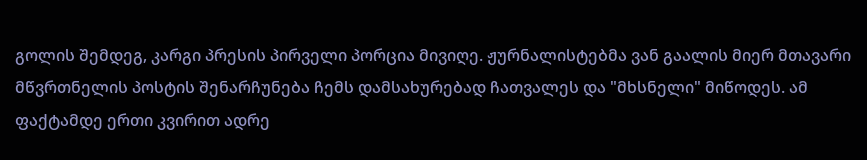გოლის შემდეგ, კარგი პრესის პირველი პორცია მივიღე. ჟურნალისტებმა ვან გაალის მიერ მთავარი მწვრთნელის პოსტის შენარჩუნება ჩემს დამსახურებად ჩათვალეს და "მხსნელი" მიწოდეს. ამ ფაქტამდე ერთი კვირით ადრე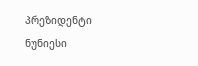პრეზიდენტი ნუნიესი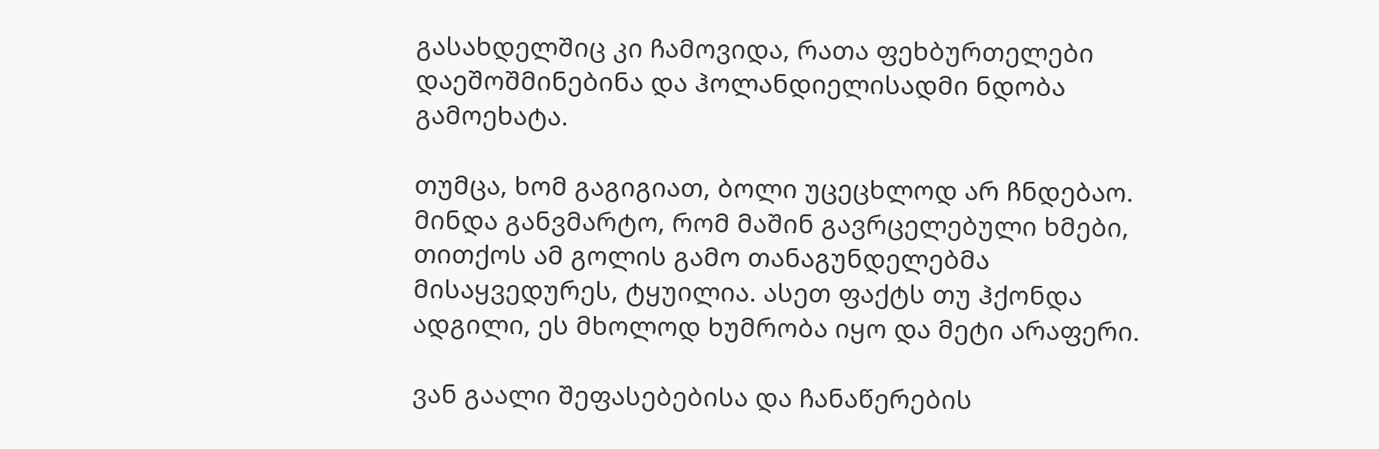გასახდელშიც კი ჩამოვიდა, რათა ფეხბურთელები დაეშოშმინებინა და ჰოლანდიელისადმი ნდობა გამოეხატა.

თუმცა, ხომ გაგიგიათ, ბოლი უცეცხლოდ არ ჩნდებაო. მინდა განვმარტო, რომ მაშინ გავრცელებული ხმები, თითქოს ამ გოლის გამო თანაგუნდელებმა მისაყვედურეს, ტყუილია. ასეთ ფაქტს თუ ჰქონდა ადგილი, ეს მხოლოდ ხუმრობა იყო და მეტი არაფერი.

ვან გაალი შეფასებებისა და ჩანაწერების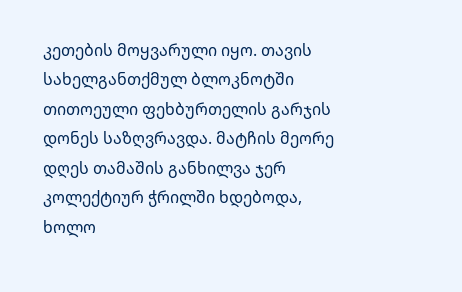კეთების მოყვარული იყო. თავის სახელგანთქმულ ბლოკნოტში თითოეული ფეხბურთელის გარჯის დონეს საზღვრავდა. მატჩის მეორე დღეს თამაშის განხილვა ჯერ კოლექტიურ ჭრილში ხდებოდა, ხოლო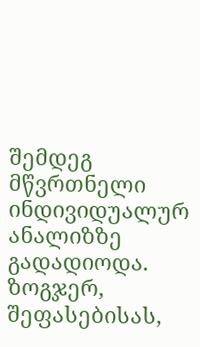შემდეგ მწვრთნელი ინდივიდუალურ ანალიზზე გადადიოდა. ზოგჯერ, შეფასებისას,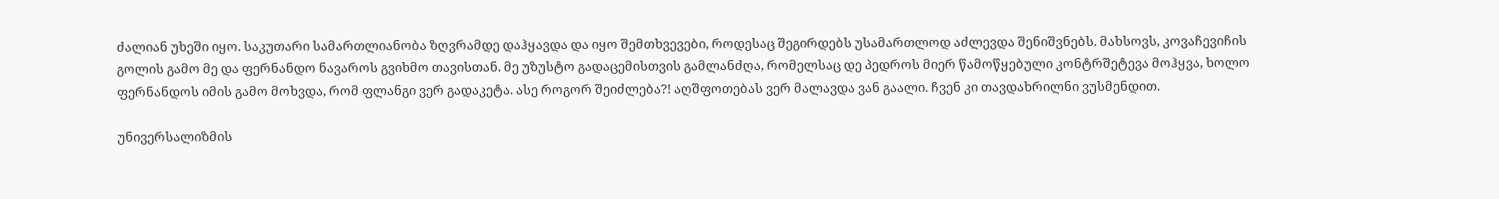ძალიან უხეში იყო. საკუთარი სამართლიანობა ზღვრამდე დაჰყავდა და იყო შემთხვევები, როდესაც შეგირდებს უსამართლოდ აძლევდა შენიშვნებს. მახსოვს, კოვაჩევიჩის გოლის გამო მე და ფერნანდო ნავაროს გვიხმო თავისთან. მე უზუსტო გადაცემისთვის გამლანძღა, რომელსაც დე პედროს მიერ წამოწყებული კონტრშეტევა მოჰყვა, ხოლო ფერნანდოს იმის გამო მოხვდა, რომ ფლანგი ვერ გადაკეტა. ასე როგორ შეიძლება?! აღშფოთებას ვერ მალავდა ვან გაალი. ჩვენ კი თავდახრილნი ვუსმენდით.

უნივერსალიზმის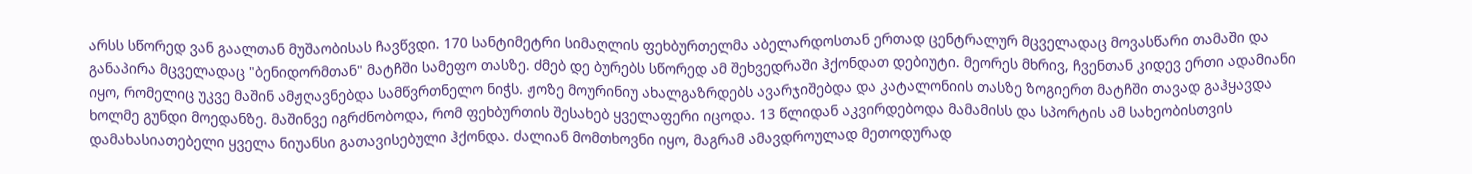არსს სწორედ ვან გაალთან მუშაობისას ჩავწვდი. 170 სანტიმეტრი სიმაღლის ფეხბურთელმა აბელარდოსთან ერთად ცენტრალურ მცველადაც მოვასწარი თამაში და განაპირა მცველადაც "ბენიდორმთან" მატჩში სამეფო თასზე. ძმებ დე ბურებს სწორედ ამ შეხვედრაში ჰქონდათ დებიუტი. მეორეს მხრივ, ჩვენთან კიდევ ერთი ადამიანი იყო, რომელიც უკვე მაშინ ამჟღავნებდა სამწვრთნელო ნიჭს. ჟოზე მოურინიუ ახალგაზრდებს ავარჯიშებდა და კატალონიის თასზე ზოგიერთ მატჩში თავად გაჰყავდა ხოლმე გუნდი მოედანზე. მაშინვე იგრძნობოდა, რომ ფეხბურთის შესახებ ყველაფერი იცოდა. 13 წლიდან აკვირდებოდა მამამისს და სპორტის ამ სახეობისთვის დამახასიათებელი ყველა ნიუანსი გათავისებული ჰქონდა. ძალიან მომთხოვნი იყო, მაგრამ ამავდროულად მეთოდურად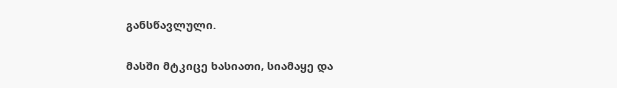განსწავლული.

მასში მტკიცე ხასიათი, სიამაყე და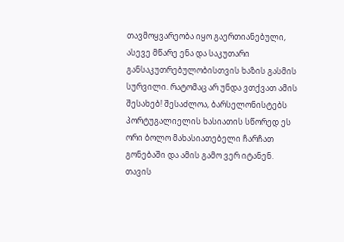თავმოყვარეობა იყო გაერთიანებული, ასევე მწარე ენა და საკუთარი განსაკუთრებულობისთვის ხაზის გასმის სურვილი. რატომაც არ უნდა ვთქვათ ამის შესახებ! შესაძლოა, ბარსელონისტებს პორტუგალიელის ხასიათის სწორედ ეს ორი ბოლო მახასიათებელი ჩარჩათ გონებაში და ამის გამო ვერ იტანენ. თავის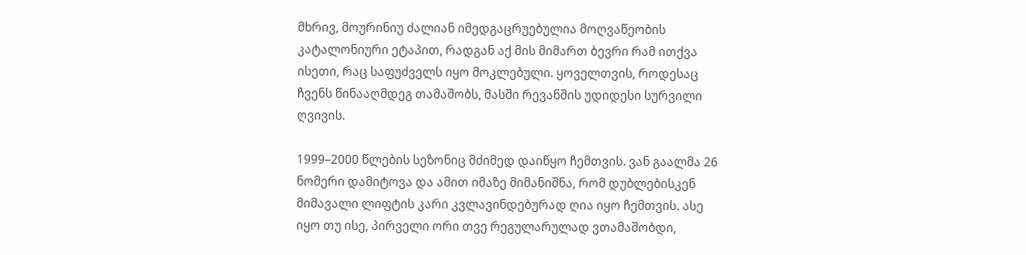მხრივ, მოურინიუ ძალიან იმედგაცრუებულია მოღვაწეობის კატალონიური ეტაპით, რადგან აქ მის მიმართ ბევრი რამ ითქვა ისეთი, რაც საფუძველს იყო მოკლებული. ყოველთვის, როდესაც ჩვენს წინააღმდეგ თამაშობს, მასში რევანშის უდიდესი სურვილი ღვივის.

1999–2000 წლების სეზონიც მძიმედ დაიწყო ჩემთვის. ვან გაალმა 26 ნომერი დამიტოვა და ამით იმაზე მიმანიშნა, რომ დუბლებისკენ მიმავალი ლიფტის კარი კვლავინდებურად ღია იყო ჩემთვის. ასე იყო თუ ისე, პირველი ორი თვე რეგულარულად ვთამაშობდი,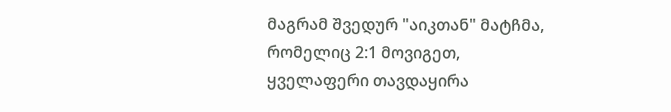მაგრამ შვედურ "აიკთან" მატჩმა, რომელიც 2:1 მოვიგეთ, ყველაფერი თავდაყირა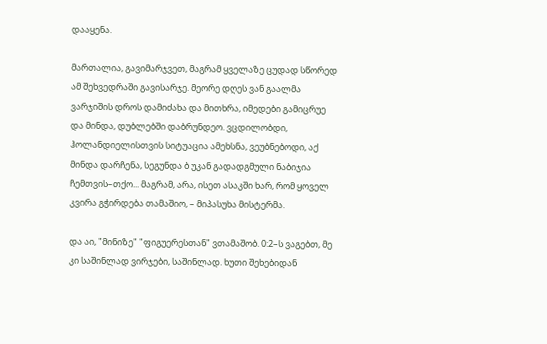დააყენა.

მართალია, გავიმარჯვეთ, მაგრამ ყველაზე ცუდად სწორედ ამ შეხვედრაში გავისარჯე. მეორე დღეს ვან გაალმა ვარჯიშის დროს დამიძახა და მითხრა, იმედები გამიცრუე და მინდა, დუბლებში დაბრუნდეო. ვცდილობდი, ჰოლანდიელისთვის სიტუაცია ამეხსნა, ვეუბნებოდი, აქ მინდა დარჩენა, სეგუნდა ბ უკან გადადგმული ნაბიჯია ჩემთვის–თქო... მაგრამ, არა, ისეთ ასაკში ხარ, რომ ყოველ კვირა გჭირდება თამაშიო, – მიპასუხა მისტერმა.

და აი, "მინიზე" "ფიგუერესთან" ვთამაშობ. 0:2–ს ვაგებთ, მე კი საშინლად ვირჯები, საშინლად. ხუთი შეხებიდან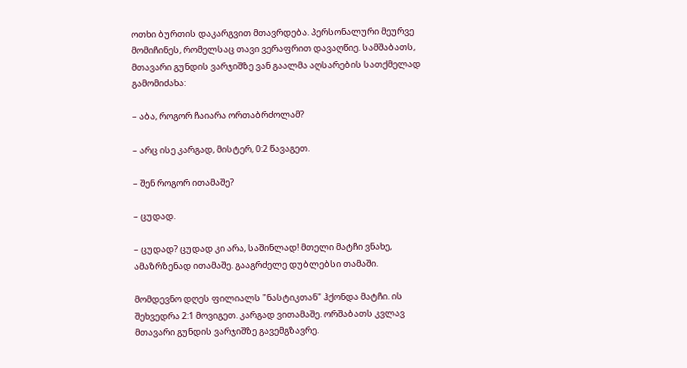ოთხი ბურთის დაკარგვით მთავრდება. პერსონალური მეურვე მომიჩინეს, რომელსაც თავი ვერაფრით დავაღწიე. სამშაბათს, მთავარი გუნდის ვარჯიშზე ვან გაალმა აღსარების სათქმელად გამომიძახა:

– აბა, როგორ ჩაიარა ორთაბრძოლამ?

– არც ისე კარგად, მისტერ, 0:2 წავაგეთ.

– შენ როგორ ითამაშე?

– ცუდად.

– ცუდად? ცუდად კი არა, საშინლად! მთელი მატჩი ვნახე, ამაზრზენად ითამაშე. გააგრძელე დუბლებსი თამაში.

მომდევნო დღეს ფილიალს "ნასტიკთან" ჰქონდა მატჩი. ის შეხვედრა 2:1 მოვიგეთ. კარგად ვითამაშე. ორშაბათს კვლავ მთავარი გუნდის ვარჯიშზე გავემგზავრე.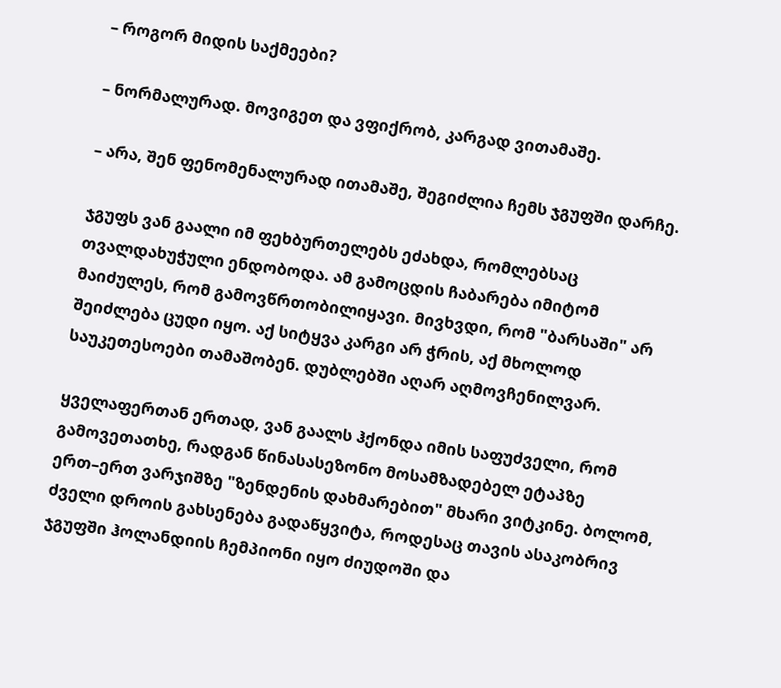– როგორ მიდის საქმეები?

– ნორმალურად. მოვიგეთ და ვფიქრობ, კარგად ვითამაშე.

– არა, შენ ფენომენალურად ითამაშე, შეგიძლია ჩემს ჯგუფში დარჩე.

ჯგუფს ვან გაალი იმ ფეხბურთელებს ეძახდა, რომლებსაც თვალდახუჭული ენდობოდა. ამ გამოცდის ჩაბარება იმიტომ მაიძულეს, რომ გამოვწრთობილიყავი. მივხვდი, რომ "ბარსაში" არ შეიძლება ცუდი იყო. აქ სიტყვა კარგი არ ჭრის, აქ მხოლოდ საუკეთესოები თამაშობენ. დუბლებში აღარ აღმოვჩენილვარ.

ყველაფერთან ერთად, ვან გაალს ჰქონდა იმის საფუძველი, რომ გამოვეთათხე, რადგან წინასასეზონო მოსამზადებელ ეტაპზე ერთ–ერთ ვარჯიშზე "ზენდენის დახმარებით" მხარი ვიტკინე. ბოლომ, ძველი დროის გახსენება გადაწყვიტა, როდესაც თავის ასაკობრივ ჯგუფში ჰოლანდიის ჩემპიონი იყო ძიუდოში და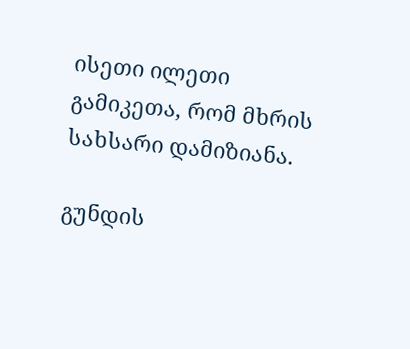ისეთი ილეთი გამიკეთა, რომ მხრის სახსარი დამიზიანა.

გუნდის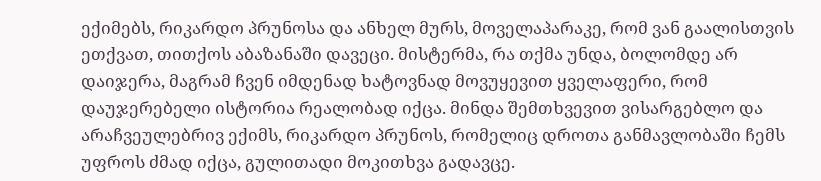ექიმებს, რიკარდო პრუნოსა და ანხელ მურს, მოველაპარაკე, რომ ვან გაალისთვის ეთქვათ, თითქოს აბაზანაში დავეცი. მისტერმა, რა თქმა უნდა, ბოლომდე არ დაიჯერა, მაგრამ ჩვენ იმდენად ხატოვნად მოვუყევით ყველაფერი, რომ დაუჯერებელი ისტორია რეალობად იქცა. მინდა შემთხვევით ვისარგებლო და არაჩვეულებრივ ექიმს, რიკარდო პრუნოს, რომელიც დროთა განმავლობაში ჩემს უფროს ძმად იქცა, გულითადი მოკითხვა გადავცე.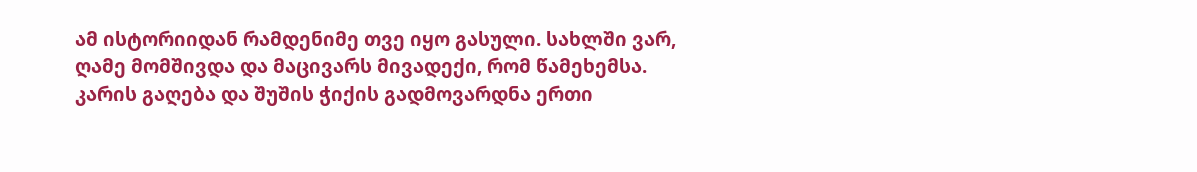ამ ისტორიიდან რამდენიმე თვე იყო გასული. სახლში ვარ, ღამე მომშივდა და მაცივარს მივადექი, რომ წამეხემსა. კარის გაღება და შუშის ჭიქის გადმოვარდნა ერთი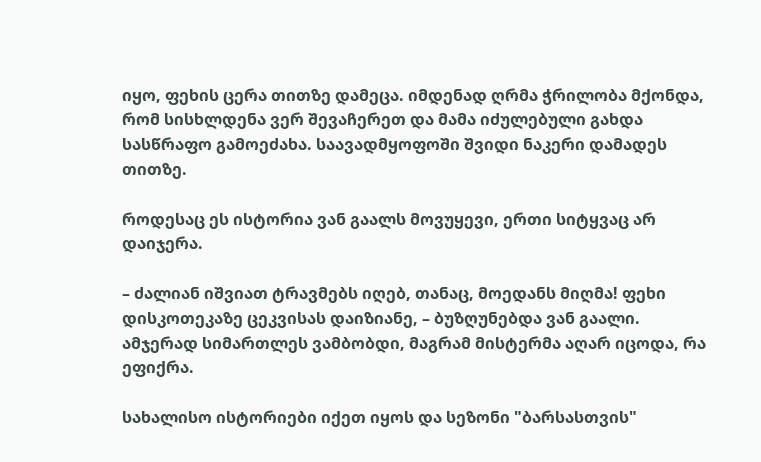იყო, ფეხის ცერა თითზე დამეცა. იმდენად ღრმა ჭრილობა მქონდა, რომ სისხლდენა ვერ შევაჩერეთ და მამა იძულებული გახდა სასწრაფო გამოეძახა. საავადმყოფოში შვიდი ნაკერი დამადეს თითზე.

როდესაც ეს ისტორია ვან გაალს მოვუყევი, ერთი სიტყვაც არ დაიჯერა.

– ძალიან იშვიათ ტრავმებს იღებ, თანაც, მოედანს მიღმა! ფეხი დისკოთეკაზე ცეკვისას დაიზიანე, – ბუზღუნებდა ვან გაალი. ამჯერად სიმართლეს ვამბობდი, მაგრამ მისტერმა აღარ იცოდა, რა ეფიქრა.

სახალისო ისტორიები იქეთ იყოს და სეზონი "ბარსასთვის"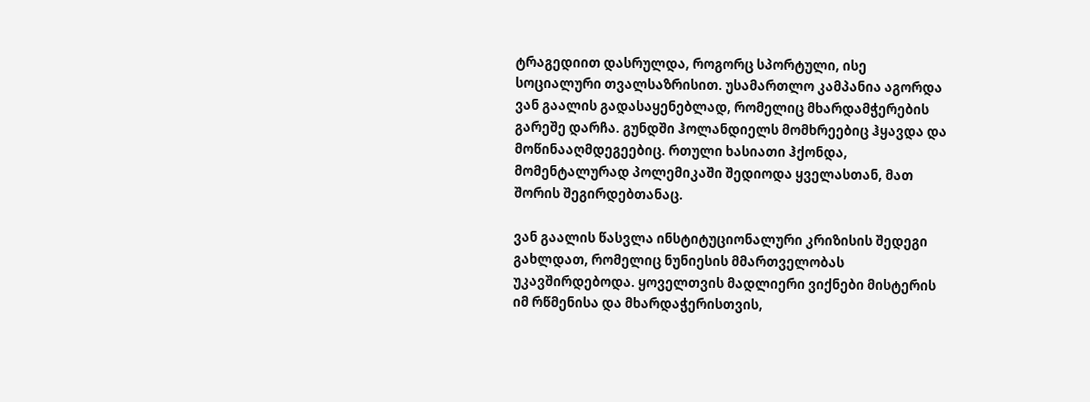ტრაგედიით დასრულდა, როგორც სპორტული, ისე სოციალური თვალსაზრისით. უსამართლო კამპანია აგორდა ვან გაალის გადასაყენებლად, რომელიც მხარდამჭერების გარეშე დარჩა. გუნდში ჰოლანდიელს მომხრეებიც ჰყავდა და მოწინააღმდეგეებიც. რთული ხასიათი ჰქონდა, მომენტალურად პოლემიკაში შედიოდა ყველასთან, მათ შორის შეგირდებთანაც.

ვან გაალის წასვლა ინსტიტუციონალური კრიზისის შედეგი გახლდათ, რომელიც ნუნიესის მმართველობას უკავშირდებოდა. ყოველთვის მადლიერი ვიქნები მისტერის იმ რწმენისა და მხარდაჭერისთვის,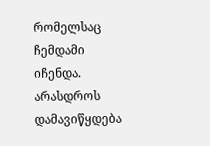რომელსაც ჩემდამი იჩენდა. არასდროს დამავიწყდება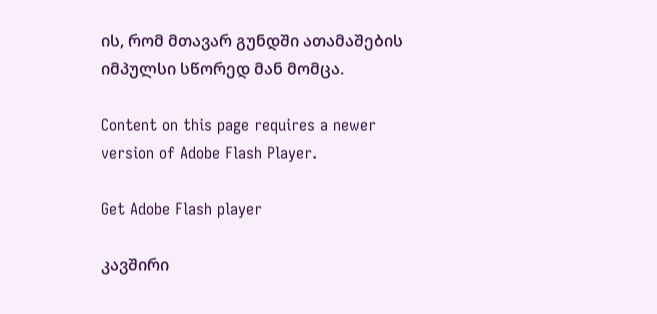ის, რომ მთავარ გუნდში ათამაშების იმპულსი სწორედ მან მომცა.

Content on this page requires a newer version of Adobe Flash Player.

Get Adobe Flash player

კავშირი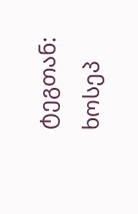ტეგთან: ხოსეპ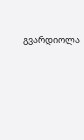გვარდიოლა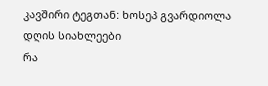კავშირი ტეგთან: ხოსეპ გვარდიოლა
დღის სიახლეები
რა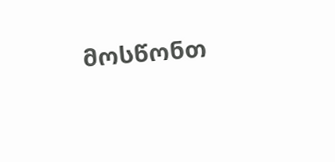მოსწონთ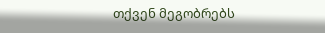თქვენ მეგობრებს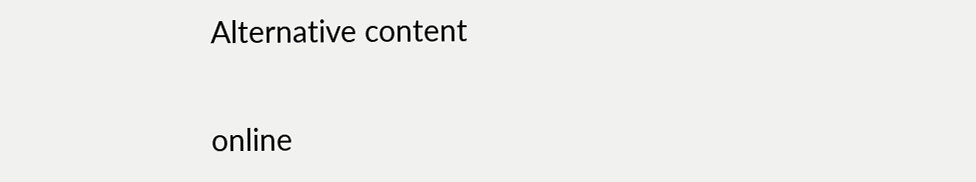Alternative content

online